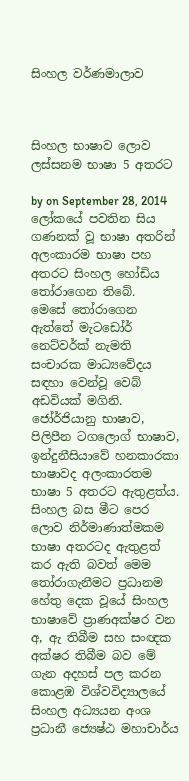සිංහල වර්ණමාලාව



සිංහල භාෂාව ලොව ලස්සනම භාෂා 5 අතරට

by on September 28, 2014
ලෝකයේ පවතින සිය ගණනක් වූ භාෂා අතරින් අලංකාරම භාෂා පහ අතරට සිංහල හෝඩිය තෝරාගෙන තිබේ.
මෙසේ තෝරාගෙන ඇත්තේ මැටඩෝර් නෙට්වර්ක් නැමති සංචාරක මාධ්‍යවේදය සඳහා වෙන්වූ වෙබ් අඩවියක් මගිනි. ජෝර්ජියානු භාෂාව, පිලිපීන ටගලොග් භාෂාව, ඉන්දුනීසියාවේ හනකාරකා භාෂාවද අලංකාරතම භාෂා 5 අතරට ඇතුළත්ය.
සිංහල බස මීට පෙර ලොව නිර්මාණාත්මකම භාෂා අතරටද ඇතුළත් කර ඇති බවත් මෙම තෝරාගැනීමට ප්‍රධානම හේතු දෙක වූයේ සිංහල භාෂාවේ ප්‍රාණඅක්ෂර වන අ, ඇ තිබීම සහ සංඥක අක්ෂර තිබීම බව මේ ගැන අදහස් පල කරන කොළඹ විශ්වවිද්‍යාලයේ සිංහල අධ්‍යයන අංශ ප්‍රධානී ජ්‍යෙෂ්ඨ මහාචාර්ය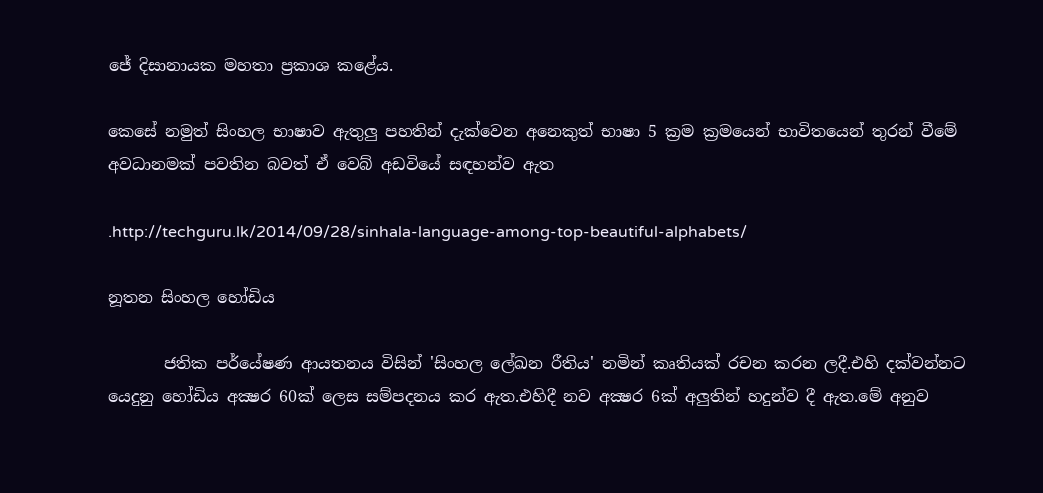ජේ දිසානායක මහතා ප්‍රකාශ කළේය.

කෙසේ නමුත් සිංහල භාෂාව ඇතුලු පහතින් දැක්වෙන අනෙකුත් භාෂා 5 ක්‍රම ක්‍රමයෙන් භාවිතයෙන් තුරන් වීමේ අවධානමක් පවතින බවත් ඒ වෙබ් අඩවියේ සඳහන්ව ඇත‍

.http://techguru.lk/2014/09/28/sinhala-language-among-top-beautiful-alphabets/

නූතන සිංහල හෝඩිය

       ජතික පර්යේෂණ ආයතනය විසින් 'සිංහල ලේඛන රීතිය' නමින් කෘතියක් රචන කරන ලදී.එහි දක්වන්නට යෙදුනු හෝඩිය අක්‍ෂර 60ක් ලෙස සම්පදනය කර ඇත.එහිදී නව අක්‍ෂර 6ක් අලුතින් හදුන්ව දී ඇත.මේ අනුව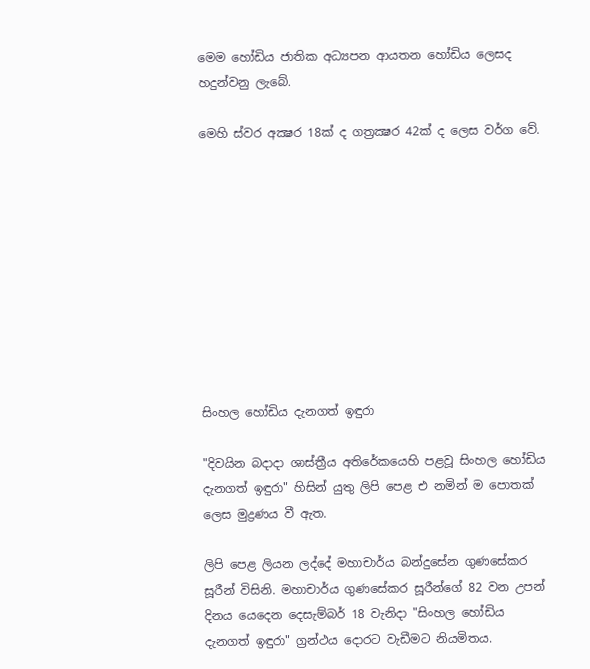මෙම හෝඩිය ජාතික අධ්‍යපන ආයතන හෝඩිය ලෙසද හදුන්වනු ලැබේ.

මෙහි ස්වර අක්‍ෂර 18ක් ද ගත්‍රක්‍ෂර 42ක් ද ලෙස වර්ග වේ.










සිංහල හෝඩිය දැනගත් ඉඳුරා

"දිවයින බදාදා ශාස්‌ත්‍රීය අතිරේකයෙහි පළවූ සිංහල හෝඩිය දැනගත් ඉඳුරා" හිසින් යුතු ලිපි පෙළ එ නමින් ම පොතක්‌ ලෙස මුද්‍රණය වී ඇත.

ලිපි පෙළ ලියන ලද්දේ මහාචාර්ය බන්දුසේන ගුණසේකර සූරීන් විසිනි. මහාචාර්ය ගුණසේකර සූරීන්ගේ 82 වන උපන් දිනය යෙදෙන දෙසැම්බර් 18 වැනිදා "සිංහල හෝඩිය දැනගත් ඉඳුරා" ග්‍රන්ථය දොරට වැඩීමට නියමිතය.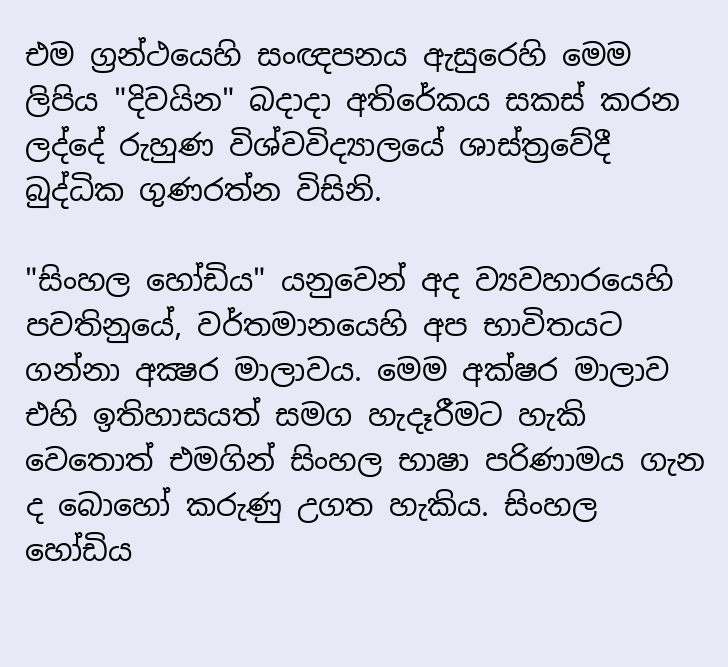එම ග්‍රන්ථයෙහි සංඥපනය ඇසුරෙහි මෙම ලිපිය "දිවයින" බදාදා අතිරේකය සකස්‌ කරන ලද්දේ රුහුණ විශ්වවිද්‍යාලයේ ශාස්‌ත්‍රවේදී බුද්ධික ගුණරත්න විසිනි.

"සිංහල හෝඩිය" යනුවෙන් අද ව්‍යවහාරයෙහි පවතිනුයේ, වර්තමානයෙහි අප භාවිතයට ගන්නා අක්‍ෂර මාලාවය. මෙම අක්‌ෂර මාලාව එහි ඉතිහාසයත් සමග හැදෑරීමට හැකි වෙතොත් එමගින් සිංහල භාෂා පරිණාමය ගැන ද බොහෝ කරුණු උගත හැකිය. සිංහල හෝඩිය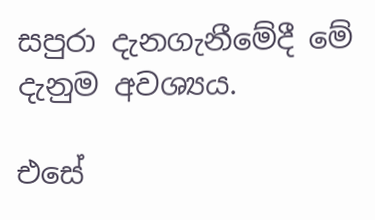සපුරා දැනගැනීමේදී මේ දැනුම අවශ්‍යය.

එසේ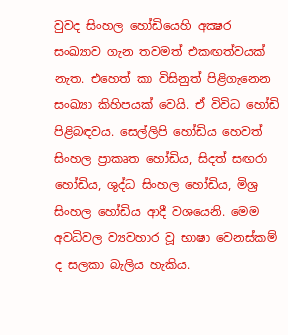වුවද සිංහල හෝඩියෙහි අක්‍ෂර සංඛ්‍යාව ගැන තවමත් එකඟත්වයක්‌ නැත. එහෙත් කා විසිනුත් පිළිගැනෙන සංඛ්‍යා කිහිපයක්‌ වෙයි. ඒ විවිධ හෝඩි පිළිබඳවය. සෙල්ලිපි හෝඩිය හෙවත් සිංහල ප්‍රාකෘත හෝඩිය, සිදත් සඟරා හෝඩිය, ශුද්ධ සිංහල හෝඩිය, මිශ්‍ර සිංහල හෝඩිය ආදී වශයෙනි. මෙම අවධිවල ව්‍යවහාර වූ භාෂා වෙනස්‌කම් ද සලකා බැලිය හැකිය.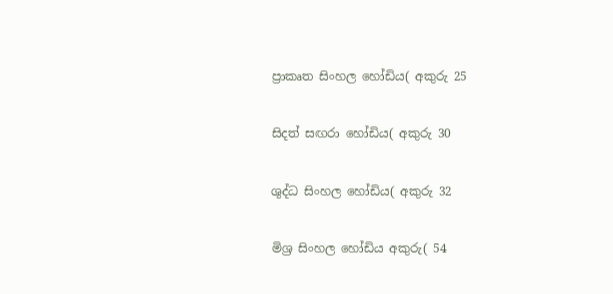ප්‍රාකෘත සිංහල හෝඩිය( අකුරු 25

සිදත් සඟරා හෝඩිය( අකුරු 30

ශුද්ධ සිංහල හෝඩිය( අකුරු 32

මිශ්‍ර සිංහල හෝඩිය අකුරු( 54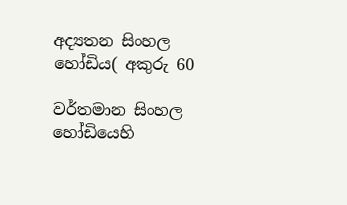අද්‍යතන සිංහල හෝඩිය( අකුරු 60

වර්තමාන සිංහල හෝඩියෙහි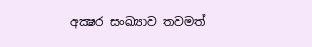අක්‍ෂර සංඛ්‍යාව තවමත්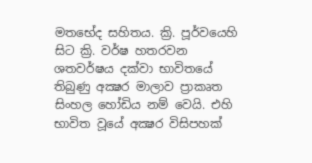මතභේද සහිතය. ක්‍රි. පූර්වයෙහි සිට ක්‍රි. වර්ෂ හතරවන ශතවර්ෂය දක්‌වා භාවිතයේ තිබුණු අක්‍ෂර මාලාව ප්‍රාකෘත සිංහල හෝඩිය නම් වෙයි. එහි භාවිත වූයේ අක්‍ෂර විසිපහක්‌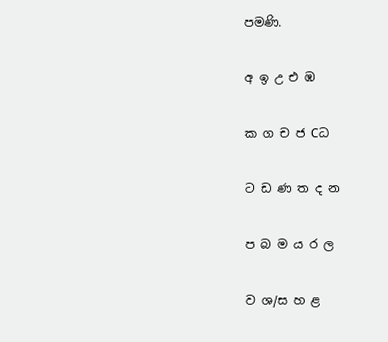පමණි.

අ ඉ උ එ ඹ

ක ග ච ජ Cධ

ට ඩ ණ ත ද න

ප බ ම ය ර ල

ව ශ/ස හ ළ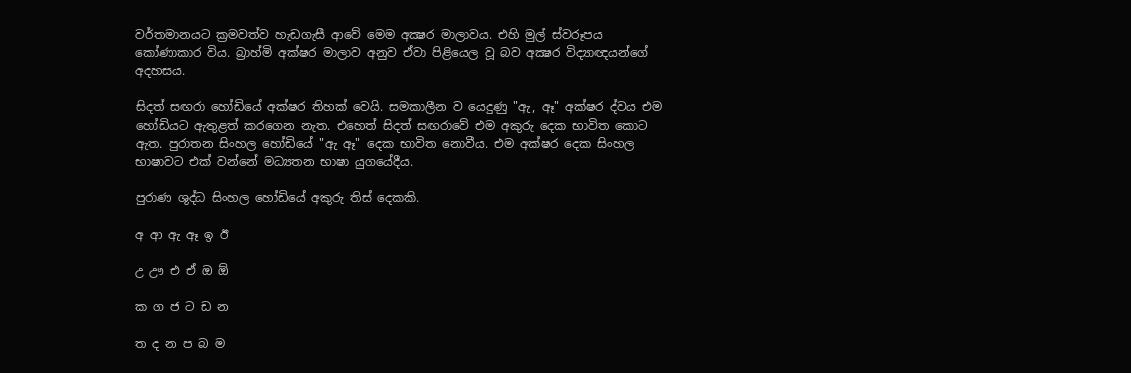වර්තමානයට ක්‍රමවත්ව හැඩගැසී ආවේ මෙම අක්‍ෂර මාලාවය. එහි මුල් ස්‌වරූපය කෝණාකාර විය. බ්‍රාහ්මි අක්‌ෂර මාලාව අනුව ඒවා පිළියෙල වූ බව අක්‍ෂර විද්‍යාඥයන්ගේ අදහසය.

සිදත් සඟරා හෝඩියේ අක්‌ෂර තිහක්‌ වෙයි. සමකාලීන ව යෙදුණු "ඇ, ඈ" අක්‌ෂර ද්වය එම හෝඩියට ඇතුළත් කරගෙන නැත. එහෙත් සිදත් සඟරාවේ එම අකුරු දෙක භාවිත කොට ඇත. පුරාතන සිංහල හෝඩියේ "ඇ ඈ" දෙක භාවිත නොවීය. එම අක්‌ෂර දෙක සිංහල භාෂාවට එක්‌ වන්නේ මධ්‍යතන භාෂා යුගයේදීය.

පුරාණ ශුද්ධ සිංහල හෝඩියේ අකුරු තිස්‌ දෙකකි.

අ ආ ඇ ඈ ඉ ඊ

උ ඌ එ ඒ ඔ ඕ

ක ග ජ ට ඩ න

ත ද න ප බ ම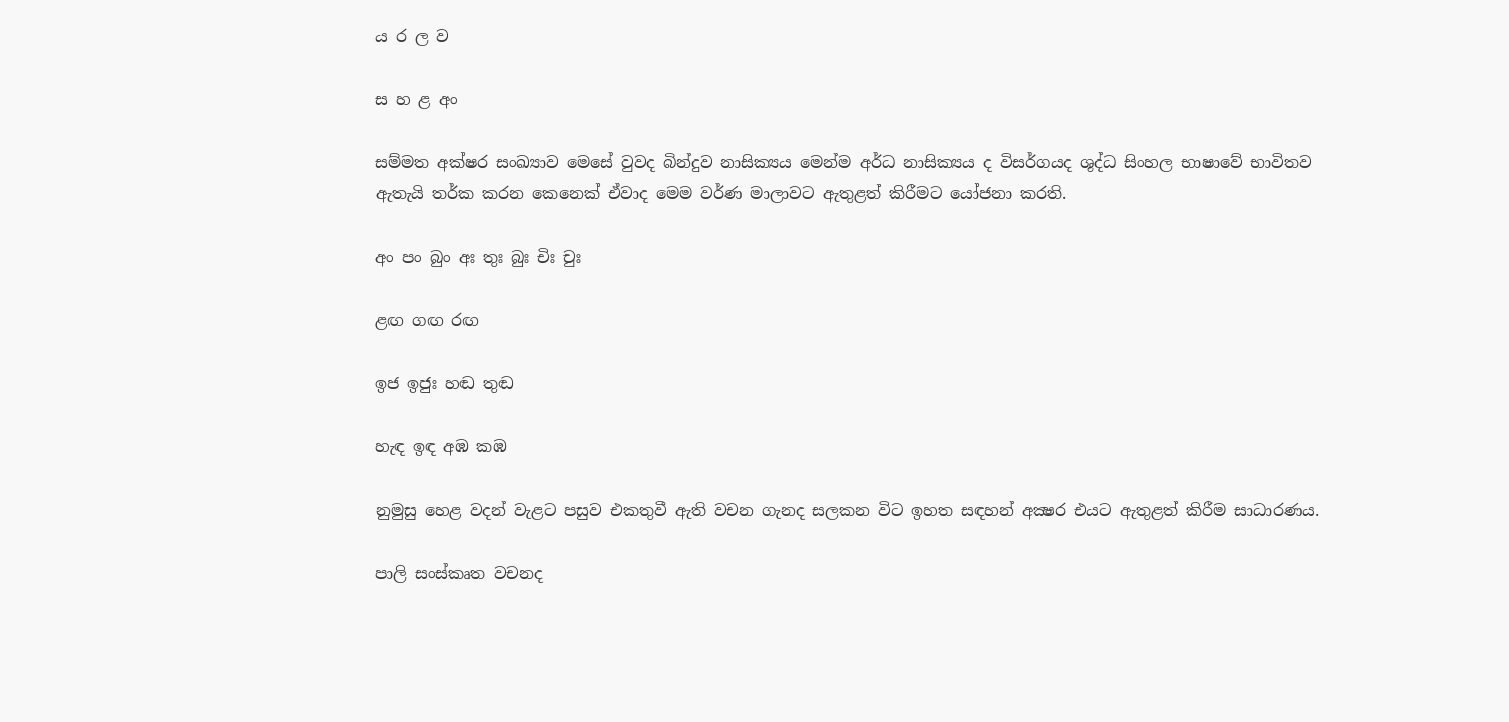ය ර ල ව

ස හ ළ අං

සම්මත අක්‌ෂර සංඛ්‍යාව මෙසේ වුවද බින්දුව නාසික්‍යය මෙන්ම අර්ධ නාසික්‍යය ද විසර්ගයද ශුද්ධ සිංහල භාෂාවේ භාවිතව ඇතැයි තර්ක කරන කෙනෙක්‌ ඒවාද මෙම වර්ණ මාලාවට ඇතුළත් කිරීමට යෝජනා කරති.

අං පං බුං අඃ තුඃ බුඃ චිඃ චුඃ

ළඟ ගඟ රඟ

ඉජ ඉජුඃ හඬ තුඬ

හැඳ ඉඳ අඹ කඹ

නුමුසු හෙළ වදන් වැළට පසුව එකතුවී ඇති වචන ගැනද සලකන විට ඉහත සඳහන් අක්‍ෂර එයට ඇතුළත් කිරීම සාධාරණය.

පාලි සංස්‌කෘත වචනද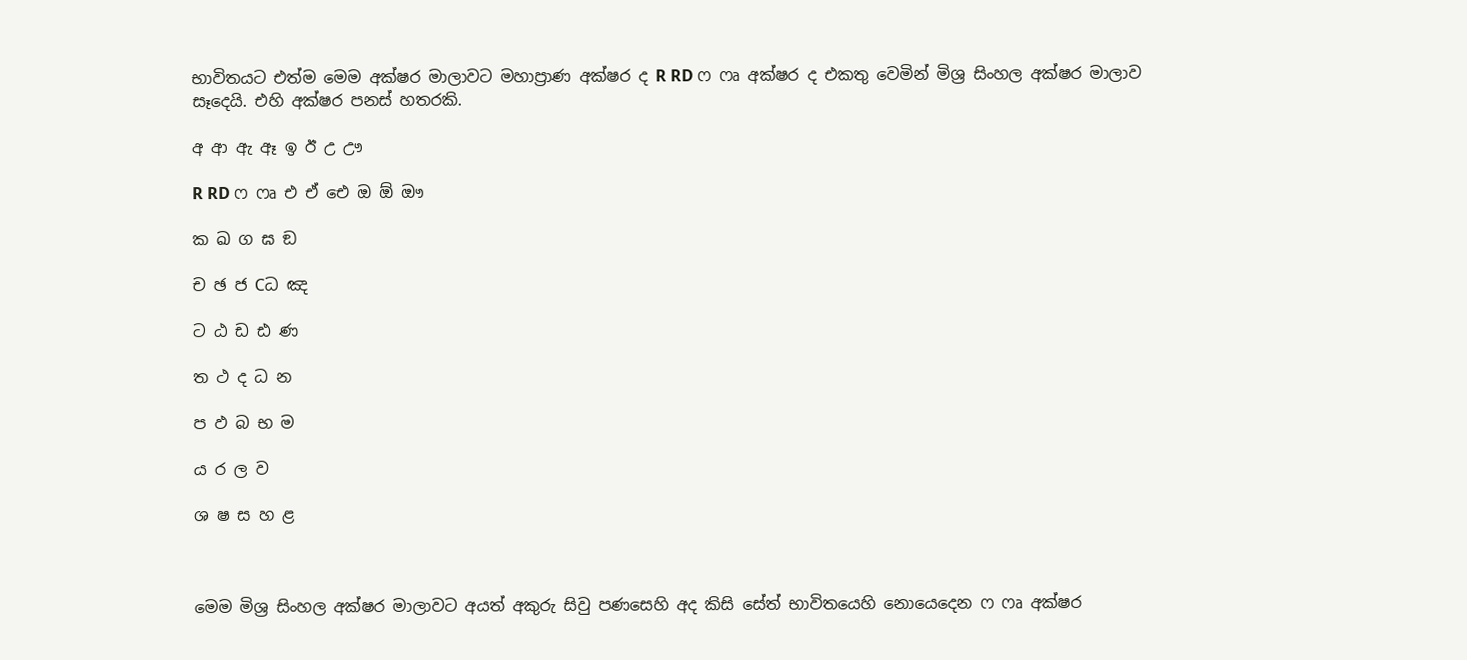භාවිතයට එත්ම මෙම අක්‌ෂර මාලාවට මහාප්‍රාණ අක්‌ෂර ද R RD ෆ ෆෘ අක්‌ෂර ද එකතු වෙමින් මිශ්‍ර සිංහල අක්‌ෂර මාලාව සෑදෙයි. එහි අක්‌ෂර පනස්‌ හතරකි.

අ ආ ඇ ඈ ඉ ඊ උ ඌ

R RD ෆ ෆෘ එ ඒ ඓ ඔ ඕ ඖ

ක ඛ ග ඝ ඞ

ච ඡ ජ Cධ ඤ

ට ඨ ඩ ඪ ණ

ත ථ ද ධ න

ප ඵ බ භ ම

ය ර ල ව

ශ ෂ ස හ ළ



මෙම මිශ්‍ර සිංහල අක්‌ෂර මාලාවට අයත් අකුරු සිවු පණසෙහි අද කිසි සේත් භාවිතයෙහි නොයෙදෙන ෆ ෆෘ අක්‌ෂර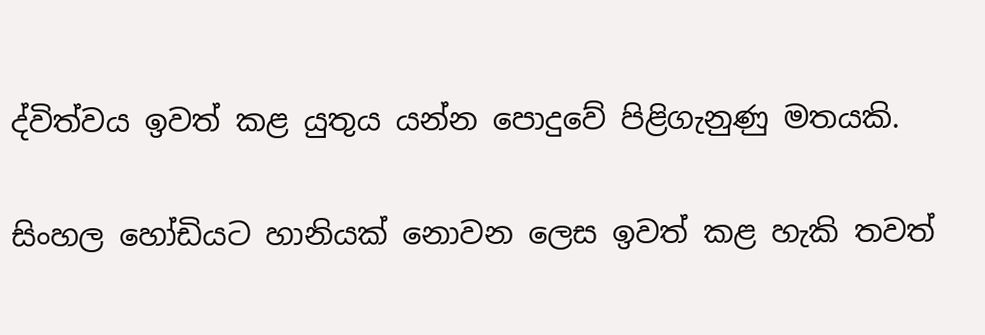ද්විත්වය ඉවත් කළ යුතුය යන්න පොදුවේ පිළිගැනුණු මතයකි.

සිංහල හෝඩියට හානියක්‌ නොවන ලෙස ඉවත් කළ හැකි තවත්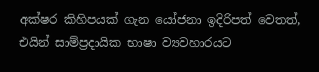අක්‌ෂර කිහිපයක්‌ ගැන යෝජනා ඉදිරිපත් වෙතත්, එයින් සාම්ප්‍රදායික භාෂා ව්‍යවහාරයට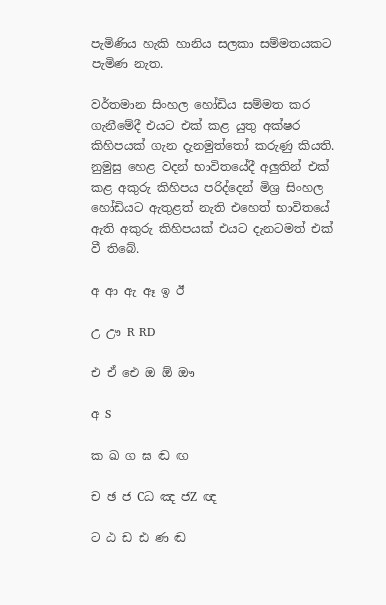පැමිණිය හැකි හානිය සලකා සම්මතයකට පැමිණ නැත.

වර්තමාන සිංහල හෝඩිය සම්මත කර ගැනීමේදී එයට එක්‌ කළ යුතු අක්‌ෂර කිහිපයක්‌ ගැන දැනමුත්තෝ කරුණු කියති. නුමුසු හෙළ වදන් භාවිතයේදී අලුතින් එක්‌ කළ අකුරු කිහිපය පරිද්දෙන් මිශ්‍ර සිංහල හෝඩියට ඇතුළත් නැති එහෙත් භාවිතයේ ඇති අකුරු කිහිපයක්‌ එයට දැනටමත් එක්‌ වී තිබේ.

අ ආ ඇ ඈ ඉ ඊ

උ ඌ R RD

එ ඒ ඓ ඔ ඕ ඖ

අ S

ක ඛ ග ඝ ඬ ඟ

ච ඡ ජ Cධ ඤ ජZ ඥ

ට ඨ ඩ ඪ ණ ඬ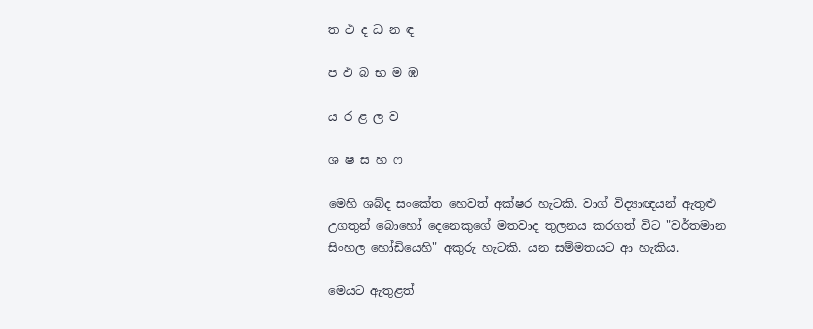ත ථ ද ධ න ඳ

ප ඵ බ භ ම ඹ

ය ර ළ ල ව

ශ ෂ ස හ ෆ

මෙහි ශබ්ද සංකේත හෙවත් අක්‌ෂර හැටකි. වාග් විද්‍යාඥයන් ඇතුළු උගතුන් බොහෝ දෙනෙකුගේ මතවාද තුලනය කරගත් විට "වර්තමාන සිංහල හෝඩියෙහි" අකුරු හැටකි. යන සම්මතයට ආ හැකිය.

මෙයට ඇතුළත්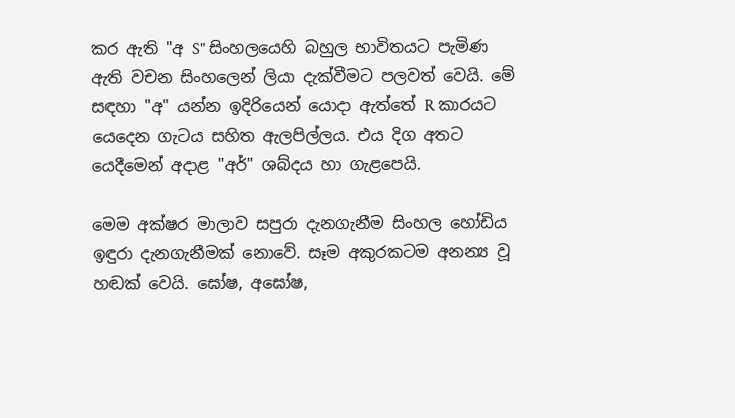කර ඇති "අ S" සිංහලයෙහි බහුල භාවිතයට පැමිණ ඇති වචන සිංහලෙන් ලියා දැක්‌වීමට පලවත් වෙයි. මේ සඳහා "අ" යන්න ඉදිරියෙන් යොදා ඇත්තේ R කාරයට යෙදෙන ගැටය සහිත ඇලපිල්ලය. එය දිග අතට යෙදීමෙන් අදාළ "අර්" ශබ්දය හා ගැළපෙයි.

මෙම අක්‌ෂර මාලාව සපුරා දැනගැනීම සිංහල හෝඩිය ඉඳුරා දැනගැනීමක්‌ නොවේ. සෑම අකුරකටම අනන්‍ය වූ හඬක්‌ වෙයි. ඝෝෂ, අඝෝෂ,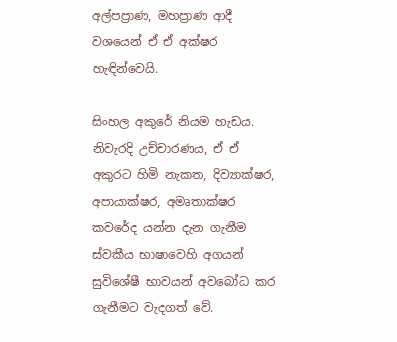අල්පප්‍රාණ, මහප්‍රාණ ආදී වශයෙන් ඒ ඒ අක්‌ෂර හැඳින්වෙයි.

සිංහල අකුරේ නියම හැඩය. නිවැරදි උච්චාරණය, ඒ ඒ අකුරට හිමි නැකත, දිව්‍යාක්‌ෂර, අපායාක්‌ෂර, අමෘතාක්‌ෂර කවරේද යන්න දැන ගැනීම ස්‌වකීය භාෂාවෙහි අගයන් සුවිශේෂී භාවයන් අවබෝධ කර ගැනීමට වැදගත් වේ.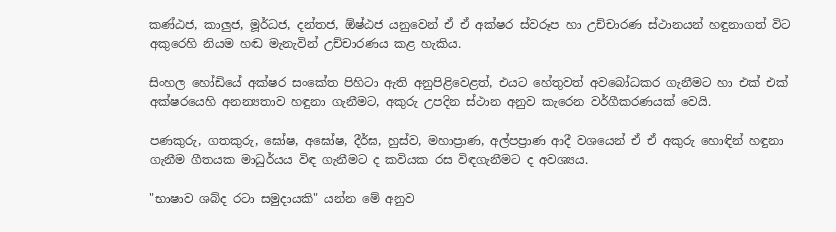කණ්‌ඨජ, කාලුජ, මූර්ධජ, දන්තජ, ඕෂ්ඨජ යනුවෙන් ඒ ඒ අක්‌ෂර ස්‌වරූප හා උච්චාරණ ස්‌ථානයන් හඳුනාගත් විට අකුරෙහි නියම හඬ මැනැවින් උච්චාරණය කළ හැකිය.

සිංහල හෝඩියේ අක්‌ෂර සංකේත පිහිටා ඇති අනුපිළිවෙළත්, එයට හේතුවත් අවබෝධකර ගැනීමට හා එක්‌ එක්‌ අක්‌ෂරයෙහි අනන්‍යතාව හඳුනා ගැනීමට, අකුරු උපදින ස්‌ථාන අනුව කැරෙන වර්ගීකරණයක්‌ වෙයි.

පණකුරු, ගතකුරු, ඝෝෂ, අඝෝෂ, දීර්ඝ, හුස්‌ව, මහාප්‍රාණ, අල්පප්‍රාණ ආදී වශයෙන් ඒ ඒ අකුරු හොඳින් හඳුනා ගැනීම ගීතයක මාධුර්යය විඳ ගැනීමට ද කවියක රස විඳගැනීමට ද අවශ්‍යය.

"භාෂාව ශබ්ද රටා සමුදායකි" යන්න මේ අනුව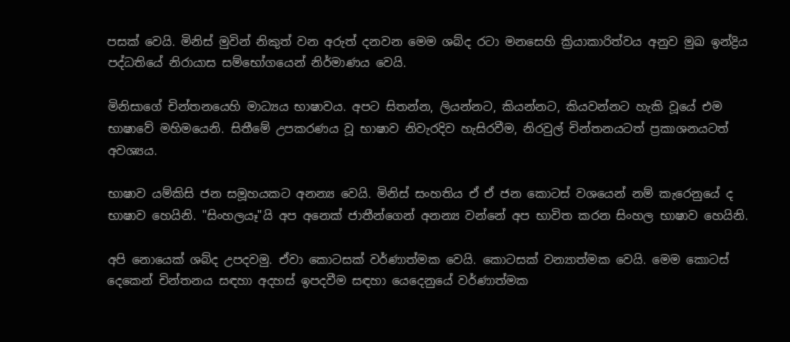පසක්‌ වෙයි. මිනිස්‌ මුවින් නිකුත් වන අරුත් දනවන මෙම ශබ්ද රටා මනසෙහි ක්‍රියාකාරිත්වය අනුව මුඛ ඉන්ද්‍රිය පද්ධතියේ නිරායාස සම්භෝගයෙන් නිර්මාණය වෙයි.

මිනිසාගේ චින්තනයෙහි මාධ්‍යය භාෂාවය. අපට සිතන්න, ලියන්නට, කියන්නට, කියවන්නට හැකි වූයේ එම භාෂාවේ මහිමයෙනි. සිතීමේ උපකරණය වූ භාෂාව නිවැරදිව හැසිරවීම, නිරවුල් චින්තනයටත් ප්‍රකාශනයටත් අවශ්‍යය.

භාෂාව යම්කිසි ජන සමූහයකට අනන්‍ය වෙයි. මිනිස්‌ සංහතිය ඒ ඒ ජන කොටස්‌ වශයෙන් නම් කැරෙනුයේ ද භාෂාව හෙයිනි. "සිංහලයෑ"යි අප අනෙක්‌ ජාතීන්ගෙන් අනන්‍ය වන්නේ අප භාවිත කරන සිංහල භාෂාව හෙයිනි.

අපි නොයෙක්‌ ශබ්ද උපදවමු. ඒවා කොටසක්‌ වර්ණාත්මක වෙයි. කොටසක්‌ වන්‍යාත්මක වෙයි. මෙම කොටස්‌ දෙකෙන් චින්තනය සඳහා අදහස්‌ ඉපදවීම සඳහා යෙදෙනුයේ වර්ණාත්මක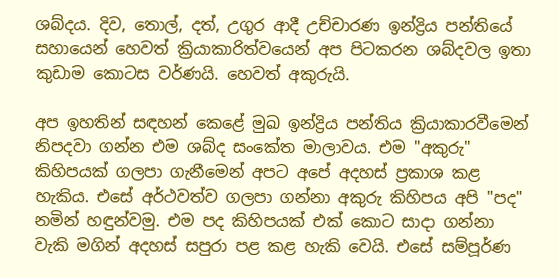ශබ්දය. දිව, තොල්, දත්, උගුර ආදී උච්චාරණ ඉන්ද්‍රිය පන්තියේ සහායෙන් හෙවත් ක්‍රියාකාරිත්වයෙන් අප පිටකරන ශබ්දවල ඉතා කුඩාම කොටස වර්ණයි. හෙවත් අකුරුයි.

අප ඉහතින් සඳහන් කෙළේ මුඛ ඉන්ද්‍රිය පන්තිය ක්‍රියාකාරවීමෙන් නිපදවා ගන්න එම ශබ්ද සංකේත මාලාවය. එම "අකුරු" කිහිපයක්‌ ගලපා ගැනීමෙන් අපට අපේ අදහස්‌ ප්‍රකාශ කළ හැකිය. එසේ අර්ථවත්ව ගලපා ගන්නා අකුරු කිහිපය අපි "පද" නමින් හඳුන්වමු. එම පද කිහිපයක්‌ එක්‌ කොට සාදා ගන්නා වැකි මගින් අදහස්‌ සපුරා පළ කළ හැකි වෙයි. එසේ සම්පූර්ණ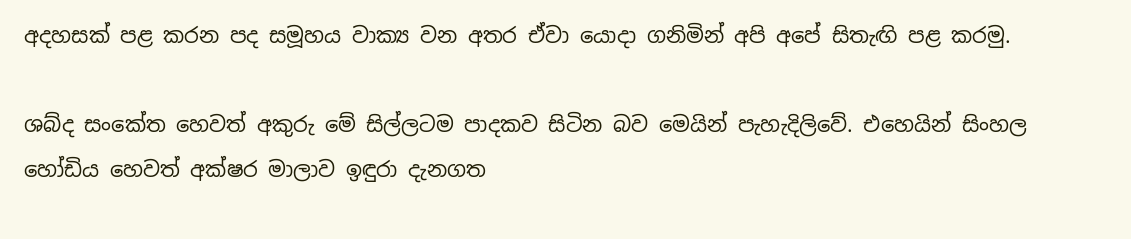අදහසක්‌ පළ කරන පද සමූහය වාක්‍ය වන අතර ඒවා යොදා ගනිමින් අපි අපේ සිතැඟි පළ කරමු.

ශබ්ද සංකේත හෙවත් අකුරු මේ සිල්ලටම පාදකව සිටින බව මෙයින් පැහැදිලිවේ. එහෙයින් සිංහල හෝඩිය හෙවත් අක්‌ෂර මාලාව ඉඳුරා දැනගත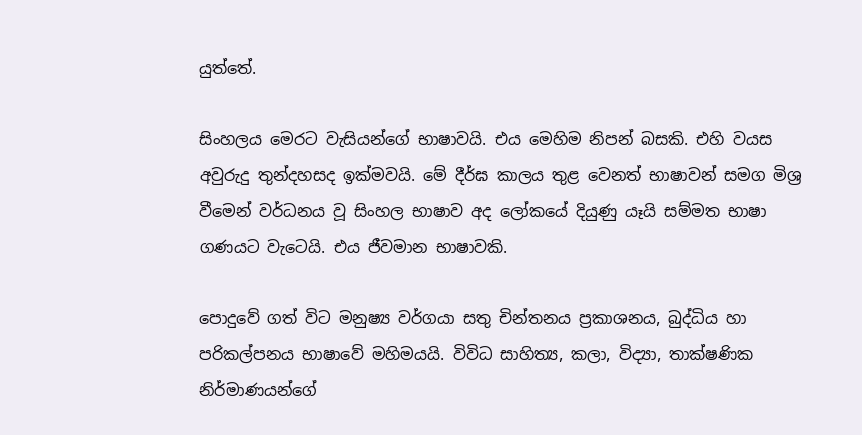යුත්තේ.

සිංහලය මෙරට වැසියන්ගේ භාෂාවයි. එය මෙහිම නිපන් බසකි. එහි වයස අවුරුදු තුන්දහසද ඉක්‌මවයි. මේ දීර්ඝ කාලය තුළ වෙනත් භාෂාවන් සමග මිශ්‍ර වීමෙන් වර්ධනය වූ සිංහල භාෂාව අද ලෝකයේ දියුණු යෑයි සම්මත භාෂා ගණයට වැටෙයි. එය ජීවමාන භාෂාවකි.

පොදුවේ ගත් විට මනුෂ්‍ය වර්ගයා සතු චින්තනය ප්‍රකාශනය, බුද්ධිය හා පරිකල්පනය භාෂාවේ මහිමයයි. විවිධ සාහිත්‍ය, කලා, විද්‍යා, තාක්‌ෂණික නිර්මාණයන්ගේ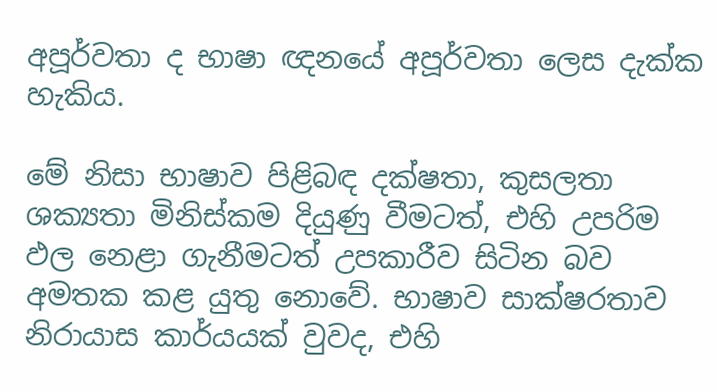අපූර්වතා ද භාෂා ඥනයේ අපූර්වතා ලෙස දැක්‌ක හැකිය.

මේ නිසා භාෂාව පිළිබඳ දක්‌ෂතා, කුසලතා ශක්‍යතා මිනිස්‌කම දියුණු වීමටත්, එහි උපරිම ඵල නෙළා ගැනීමටත් උපකාරීව සිටින බව අමතක කළ යුතු නොවේ. භාෂාව සාක්‌ෂරතාව නිරායාස කාර්යයක්‌ වුවද, එහි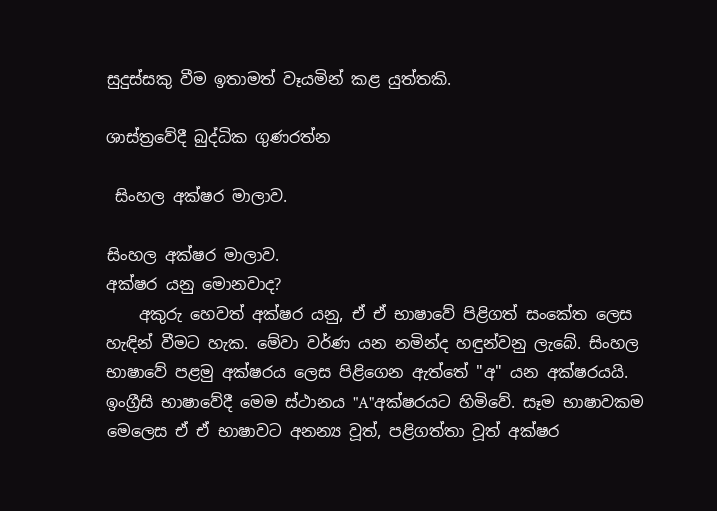සුදුස්‌සකු වීම ඉතාමත් වෑයමින් කළ යුත්තකි.

ශාස්‌ත්‍රවේදී බුද්ධික ගුණරත්න

 සිංහල අක්ෂර මාලාව.

සිංහල අක්ෂර මාලාව.
අක්ෂර යනු මොනවාද?
    අකුරු හෙවත් අක්ෂර යනු, ඒ ඒ භාෂාවේ පිළිගත් සංකේත ලෙස හැඳින් වීමට හැක. මේවා වර්ණ යන නමින්ද හඳුන්වනු ලැබේ. සිංහල භාෂාවේ පළමු අක්ෂරය ලෙස පිළිගෙන ඇත්තේ "අ" යන අක්ෂරයයි. ඉංග්‍රීසි භාෂාවේදී මෙම ස්ථානය "A"අක්ෂරයට හිමිවේ. සෑම භාෂාවකම මෙලෙස ඒ ඒ භාෂාවට අනන්‍ය වූත්, පළිගත්තා වූත් අක්ෂර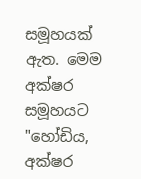සමූහයක් ඇත. මෙම අක්ෂර සමූහයට "හෝඩිය, අක්ෂර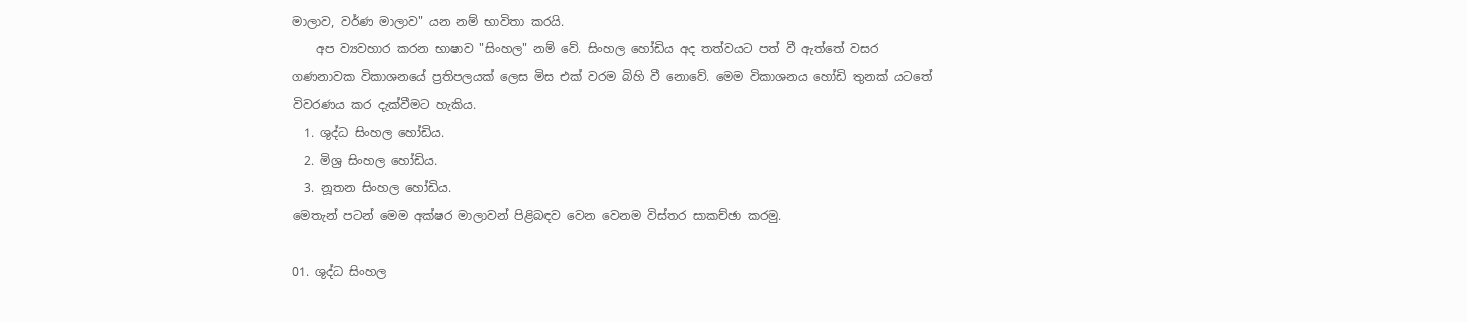මාලාව, වර්ණ මාලාව" යන නම් භාවිතා කරයි.
    අප ව්‍යවහාර කරන භාෂාව "සිංහල" නම් වේ. සිංහල හෝඩිය අද තත්වයට පත් වී ඇත්තේ වසර ගණනාවක විකාශනයේ ප්‍රතිපලයක් ලෙස මිස එක් වරම බිහි වී නොවේ. මෙම විකාශනය හෝඩි තුනක් යටතේ විවරණය කර දැක්වීමට හැකිය.
  1. ශුද්ධ සිංහල හෝඩිය.
  2. මිශ්‍ර සිංහල හෝඩිය.
  3. නූතන සිංහල හෝඩිය.
මෙතැන් පටන් මෙම අක්ෂර මාලාවන් පිළිබඳව වෙන වෙනම විස්තර සාකච්ඡා කරමු.

01. ශුද්ධ සිංහල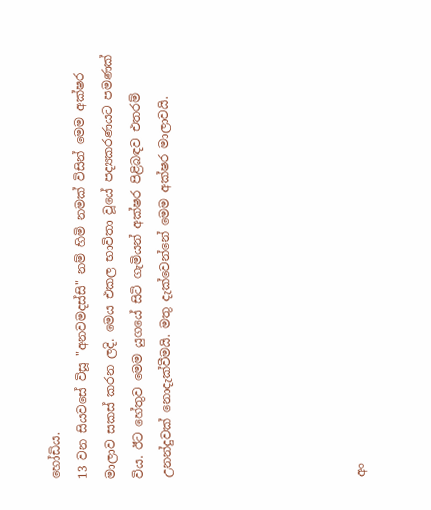හෝඩිය.
13 වන සියවසේ විසූ "අනවමදස්සි" නම් හිමි නමක් විසින් මෙම අක්ෂර මාලාව සකස් කරන ලදි. මෙය එකල භාවිතා වූයේ පද්‍යකරණයට පමණක් විය. ඊට හේතුව මෙම යුගයේ සිටි ගැමියන් අක්ෂර පිළිබඳව එතරම් උනන්දුවක් නොදැක්වීමයි. මතු දැක්වෙන්නේ මෙම අක්ෂර මාලාවයි.






අං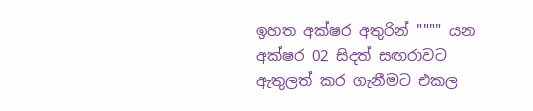ඉහත අක්ෂර අතුරින් """" යන අක්ෂර 02 සිදත් සඟරාවට ඇතුලත් කර ගැනීමට එකල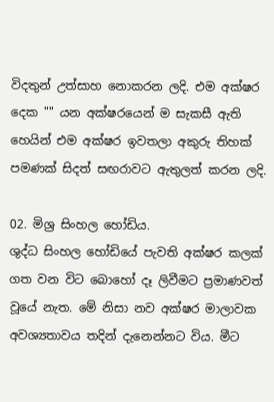විදතුන් උත්සාහ නොකරන ලදි. එම අක්ෂර දෙක "" යන අක්ෂරයෙන් ම සැකසී ඇති හෙයින් එම අක්ෂර ඉවතලා අකුරු තිහක් පමණක් සිදත් සඟරාවට ඇතුලත් කරන ලදි.

02. මිශ්‍ර සිංහල හෝඩිය.
ශුද්ධ සිංහල හෝඩියේ පැවති අක්ෂර කලක් ගත වන විට බොහෝ දෑ ලිවීමට ප්‍රමාණවත් වූයේ නැත. මේ නිසා නව අක්ෂර මාලාවක අවශ්‍යතාවය තදින් දැනෙන්නට විය. මීට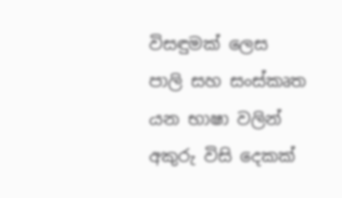විසඳුමක් ලෙස පාලි සහ සංස්කෘත යන භාෂා වලින් අකුරු විසි දෙකක්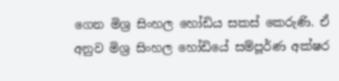ගෙන මිශ්‍ර සිංහල හෝඩිය සකස් කෙරුණි. ඒ අනුව මිශ්‍ර සිංහල හෝඩියේ සම්පූර්ණ අක්ෂර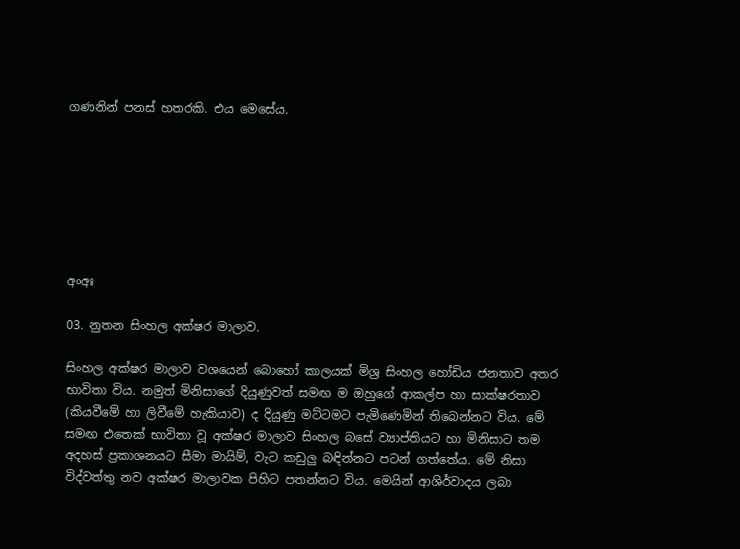ගණනින් පනස් හතරකි. එය මෙසේය.







අංඅඃ

03. නුතන සිංහල අක්ෂර මාලාව.

සිංහල අක්ෂර මාලාව වශයෙන් බොහෝ කාලයක් මිශ්‍ර සිංහල හෝඩිය ජනතාව අතර භාවිතා විය. නමුත් මිනිසාගේ දියුණුවත් සමඟ ම ඔහුගේ ආකල්ප හා සාක්ෂරතාව (කියවීමේ හා ලිවීමේ හැකියාව) ද දියුණු මට්ටමට පැමිණෙමින් තිබෙන්නට විය. මේ සමඟ එතෙක් භාවිතා වූ අක්ෂර මාලාව සිංහල බසේ ව්‍යාප්තියට හා මිනිසාට තම අදහස් ප්‍රකාශනයට සීමා මායිම්, වැට කඩුලු බඳින්නට පටන් ගත්තේය. මේ නිසා විද්වත්තු නව අක්ෂර මාලාවක පිහිට පතන්නට විය. මෙයින් ආශිර්වාදය ලබා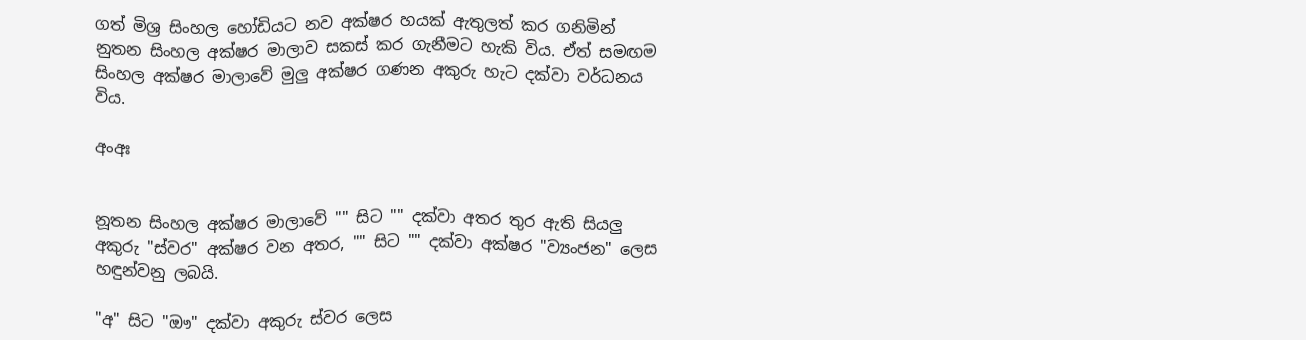ගත් මිශ්‍ර සිංහල හෝඩියට නව අක්ෂර හයක් ඇතුලත් කර ගනිමින් නුතන සිංහල අක්ෂර මාලාව සකස් කර ගැනීමට හැකි විය. ඒත් සමඟම සිංහල අක්ෂර මාලාවේ මුලු අක්ෂර ගණන අකුරු හැට දක්වා වර්ධනය විය.

අංඅඃ


නූතන සිංහල අක්ෂර මාලාවේ "" සිට "" දක්වා අතර තුර ඇති සියලු අකුරු "ස්වර" අක්ෂර වන අතර, "" සිට "" දක්වා අක්ෂර "ව්‍යංජන" ලෙස හඳුන්වනු ලබයි.

"අ" සිට "ඖ" දක්වා අකුරු ස්වර ලෙස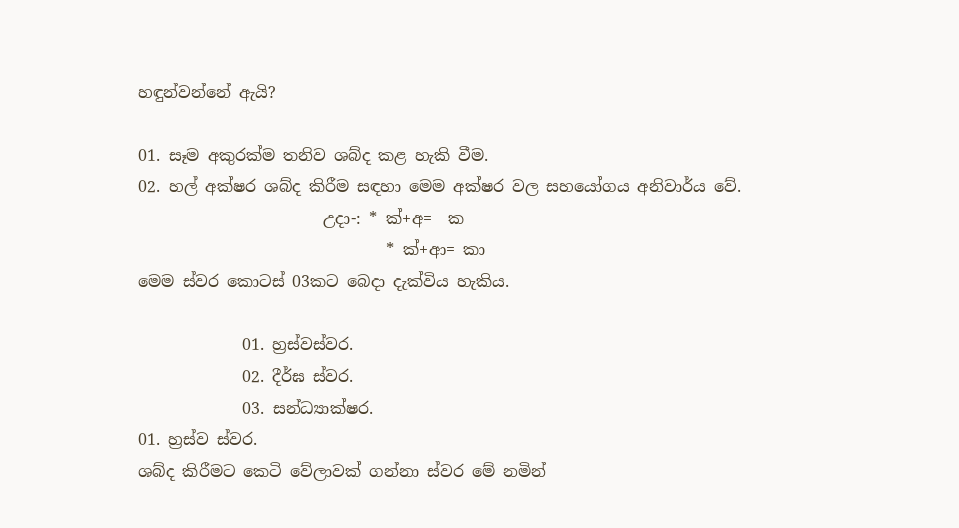හඳුන්වන්නේ ඇයි?

01. සෑම අකුරක්ම තනිව ශබ්ද කළ හැකි වීම.
02. හල් අක්ෂර ශබ්ද කිරීම සඳහා මෙම අක්ෂර වල සහයෝගය අනිවාර්ය වේ.
                       උදා-: * ක්+අ=  ක
                               * ක්+ආ= කා
මෙම ස්වර කොටස් 03කට බෙදා දැක්විය හැකිය.

             01. හ්‍රස්වස්වර.
             02. දීර්ඝ ස්වර.
             03. සන්ධ්‍යාක්ෂර.
01. හ්‍රස්ව ස්වර.
ශබ්ද කිරීමට කෙටි වේලාවක් ගන්නා ස්වර මේ නමින්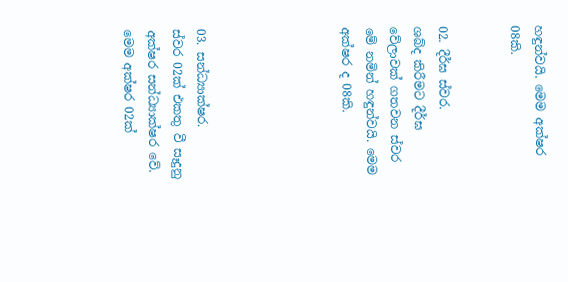හඳුන්වයි. මෙම අක්ෂර 08කි.


02. දීර්ඝ ස්වර.
ශබ්ද කිරීමට දීර්ඝ වේලාවක් ගතවන ස්වර මේ නමින් හඳුන්වයි. මෙම අක්ෂර ද 08කි.





03. සන්ධ්‍යාක්ෂර.
ස්වර 02ක් එකතු වී සෑදුනු අක්ෂර සන්ධ්‍යාක්ෂර වේ. මෙම අක්ෂර 02ක්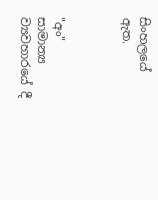සිංහලයේ ඇත.



"අං"  සාමාන්‍ය ව්‍යවහාරයේ දී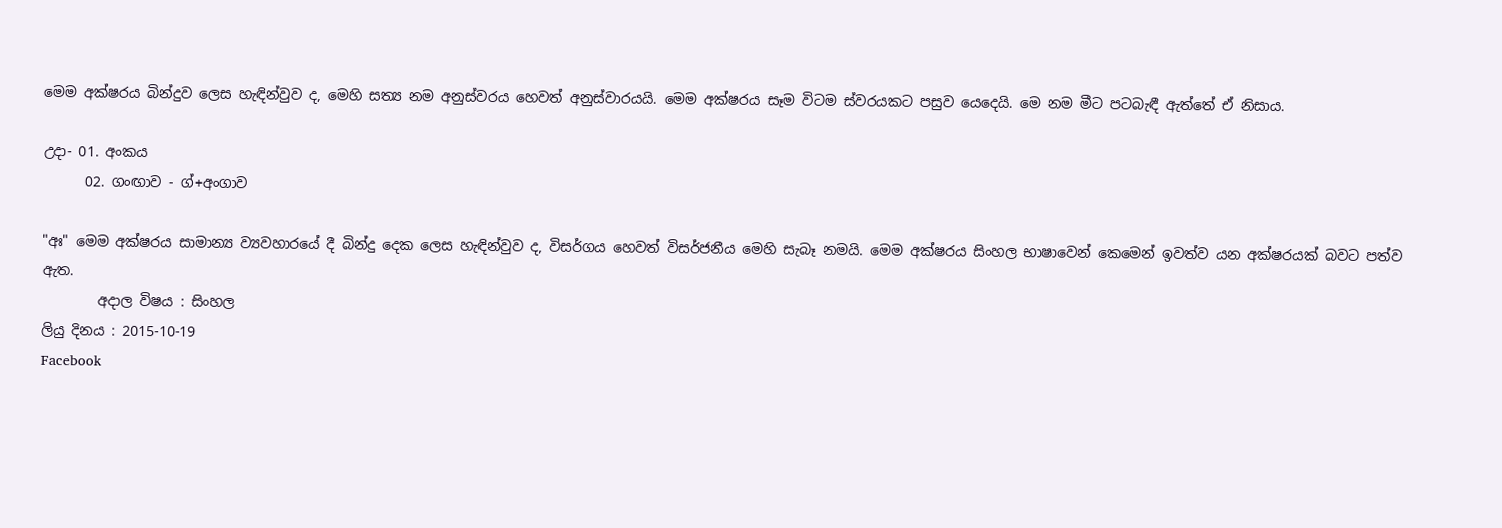මෙම අක්ෂරය බින්දුව ලෙස හැඳින්වුව ද, මෙහි සත්‍ය නම අනුස්වරය හෙවත් අනුස්වාරයයි. මෙම අක්ෂරය සෑම විටම ස්වරයකට පසුව යෙදෙයි. මෙ නම මීට පටබැඳී ඇත්තේ ඒ නිසාය.

උදා- 01. අංකය
      02. ගංඟාව - ග්+අංගාව

"අඃ" මෙම අක්ෂරය සාමාන්‍ය ව්‍යවහාරයේ දී බින්දු දෙක ලෙස හැඳින්වුව ද, විසර්ගය හෙවත් විසර්ජනීය මෙහි සැබෑ නමයි. මෙම අක්ෂරය සිංහල භාෂාවෙන් කෙමෙන් ඉවත්ව යන අක්ෂරයක් බවට පත්ව ඇත.
        අදාල විෂය : සිංහල
ලියු දිනය : 2015-10-19
Facebook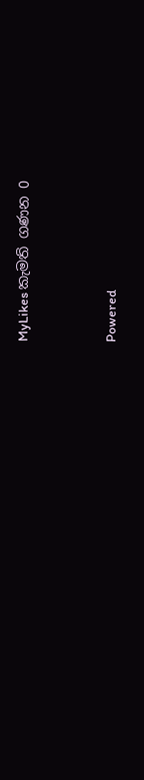MyLikes කැමති ගණන 0



Powered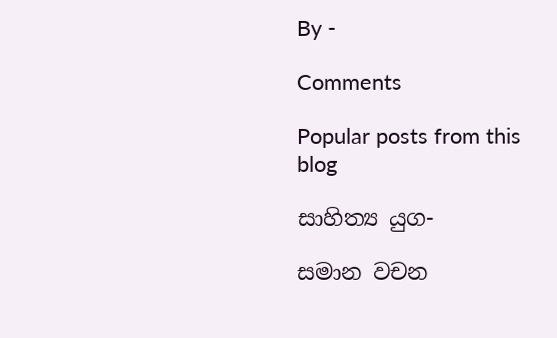By -

Comments

Popular posts from this blog

සාහිත්‍ය යුග-

සමාන වචන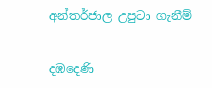අන්තර්ජාල උපුටා ගැනීම්

දඹදෙණි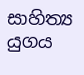සාහිත්‍ය යුගය